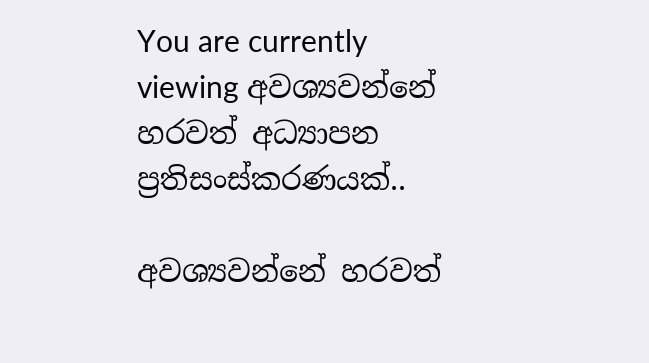You are currently viewing අවශ්‍යවන්නේ හරවත් අධ්‍යාපන ප්‍රතිසංස්කරණයක්..

අවශ්‍යවන්නේ හරවත්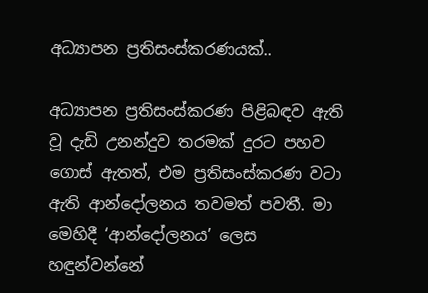අධ්‍යාපන ප්‍රතිසංස්කරණයක්..

අධ්‍යාපන ප්‍රතිසංස්කරණ පිළිබඳව ඇති වූ දැඩි උනන්දුව තරමක් දුරට පහව ගොස් ඇතත්, එම ප්‍රතිසංස්කරණ වටා ඇති ආන්දෝලනය තවමත් පවතී. මා මෙහිදී ‘ආන්දෝලනය’ ලෙස හඳුන්වන්නේ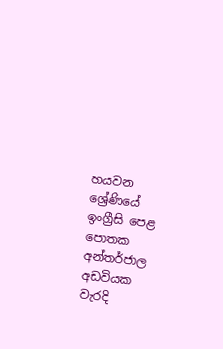හයවන ශ්‍රේණියේ ඉංග්‍රීසි පෙළ පොතක අන්තර්ජාල අඩවියක වැරදි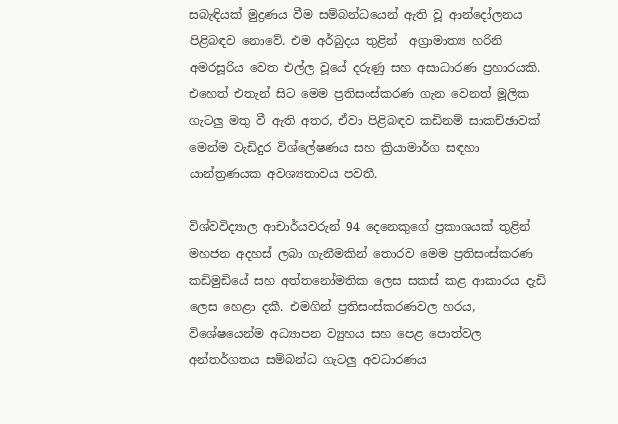සබැඳියක් මුද්‍රණය වීම සම්බන්ධයෙන් ඇති වූ ආන්දෝලනය පිළිබඳව නොවේ. එම අර්බුදය තුළින්  අග්‍රාමාත්‍ය හරිනි අමරසූරිය වෙත එල්ල වූයේ දරුණු සහ අසාධාරණ ප්‍රහාරයකි. එහෙත් එතැන් සිට මෙම ප්‍රතිසංස්කරණ ගැන වෙනත් මූලික ගැටලු මතු වී ඇති අතර, ඒවා පිළිබඳව කඩිනම් සාකච්ඡාවක් මෙන්ම වැඩිදුර විශ්ලේෂණය සහ ක්‍රියාමාර්ග සඳහා යාන්ත්‍රණයක අවශ්‍යතාවය පවතී.

විශ්වවිද්‍යාල ආචාර්යවරුන් 94 දෙනෙකුගේ ප්‍රකාශයක් තුළින් මහජන අදහස් ලබා ගැනීමකින් තොරව මෙම ප්‍රතිසංස්කරණ කඩිමුඩියේ සහ අත්තනෝමතික ලෙස සකස් කළ ආකාරය දැඩි ලෙස හෙළා දකී. එමගින් ප්‍රතිසංස්කරණවල හරය, විශේෂයෙන්ම අධ්‍යාපන ව්‍යුහය සහ පෙළ පොත්වල අන්තර්ගතය සම්බන්ධ ගැටලු අවධාරණය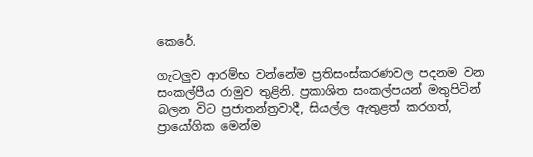කෙරේ.

ගැටලුව ආරම්භ වන්නේම ප්‍රතිසංස්කරණවල පදනම වන සංකල්පීය රාමුව තුළිනි. ප්‍රකාශිත සංකල්පයන් මතුපිටින් බලන විට ප්‍රජාතන්ත්‍රවාදී, සියල්ල ඇතුළත් කරගත්, ප්‍රායෝගික මෙන්ම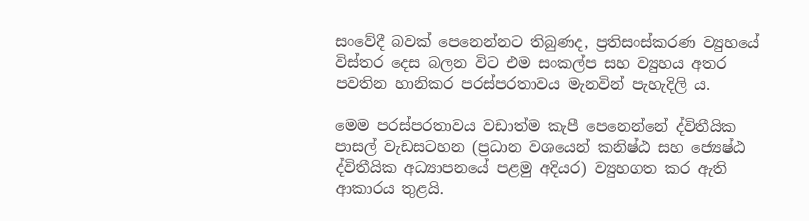සංවේදී බවක් පෙනෙන්නට තිබුණද, ප්‍රතිසංස්කරණ ව්‍යුහයේ විස්තර දෙස බලන විට එම සංකල්ප සහ ව්‍යුහය අතර පවතින හානිකර පරස්පරතාවය මැනවින් පැහැදිලි ය.

මෙම පරස්පරතාවය වඩාත්ම කැපී පෙනෙන්නේ ද්විතීයික පාසල් වැඩසටහන (ප්‍රධාන වශයෙන් කනිෂ්ඨ සහ ජ්‍යෙෂ්ඨ ද්විතීයික අධ්‍යාපනයේ පළමු අදියර) ව්‍යුහගත කර ඇති ආකාරය තුළයි.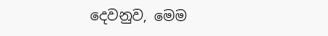දෙවනුව, මෙම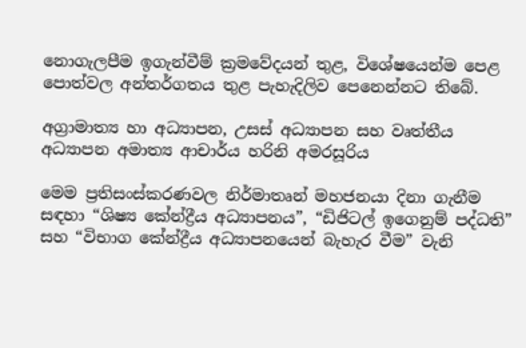නොගැලපීම ඉගැන්වීම් ක්‍රමවේදයන් තුළ, විශේෂයෙන්ම පෙළ පොත්වල අන්තර්ගතය තුළ පැහැදිලිව පෙනෙන්නට තිබේ.

අග්‍රාමාත්‍ය හා අධ්‍යාපන, උසස් අධ්‍යාපන සහ වෘත්තීය අධ්‍යාපන අමාත්‍ය ආචාර්ය හරිනි අමරසූරිය

මෙම ප්‍රතිසංස්කරණවල නිර්මාතෘන් මහජනයා දිනා ගැනීම සඳහා “ශිෂ්‍ය කේන්ද්‍රීය අධ්‍යාපනය”, “ඩිජිටල් ඉගෙනුම් පද්ධති” සහ “විභාග කේන්ද්‍රීය අධ්‍යාපනයෙන් බැහැර වීම” වැනි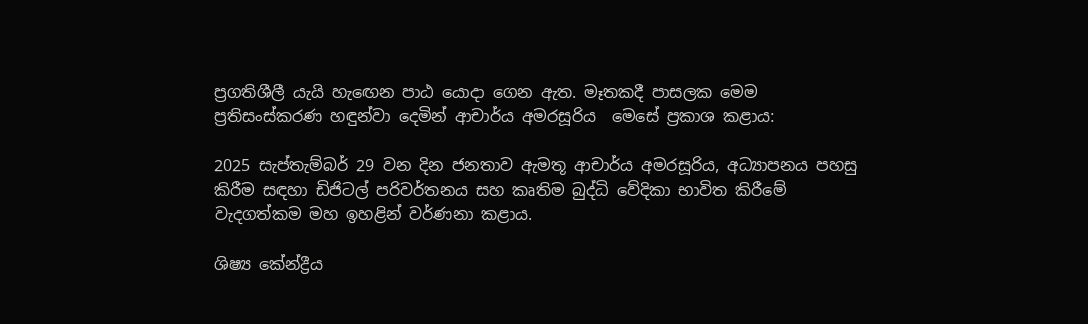ප්‍රගතිශීලී යැයි හැඟෙන පාඨ යොදා ගෙන ඇත. මෑතකදී පාසලක මෙම ප්‍රතිසංස්කරණ හඳුන්වා දෙමින් ආචාර්ය අමරසූරිය  මෙසේ ප්‍රකාශ කළාය:

2025 සැප්තැම්බර් 29 වන දින ජනතාව ඇමතූ ආචාර්ය අමරසූරිය, අධ්‍යාපනය පහසු කිරීම සඳහා ඩිජිටල් පරිවර්තනය සහ කෘතිම බුද්ධි වේදිකා භාවිත කිරීමේ වැදගත්කම මහ ඉහළින් වර්ණනා කළාය.

ශිෂ්‍ය කේන්ද්‍රීය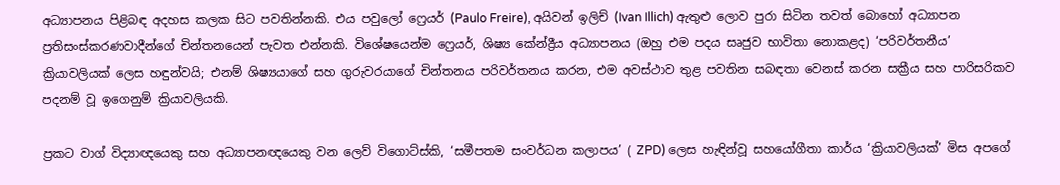අධ්‍යාපනය පිළිබඳ අදහස කලක සිට පවතින්නකි. එය පවුලෝ ෆ්‍රෙයර් (Paulo Freire), අයිවන් ඉලිච් (Ivan Illich) ඇතුළු ලොව පුරා සිටින තවත් බොහෝ අධ්‍යාපන ප්‍රතිසංස්කරණවාදීන්ගේ චින්තනයෙන් පැවත එන්නකි. විශේෂයෙන්ම ෆ්‍රෙයර්, ශිෂ්‍ය කේන්ද්‍රීය අධ්‍යාපනය (ඔහු එම පදය සෘජුව භාවිතා නොකළද) ‘පරිවර්තනීය’  ක්‍රියාවලියක් ලෙස හඳුන්වයි; එනම් ශිෂ්‍යයාගේ සහ ගුරුවරයාගේ චින්තනය පරිවර්තනය කරන, එම අවස්ථාව තුළ පවතින සබඳතා වෙනස් කරන සක්‍රීය සහ පාරිසරිකව පදනම් වූ ඉගෙනුම් ක්‍රියාවලියකි.

ප්‍රකට වාග් විද්‍යාඥයෙකු සහ අධ්‍යාපනඥයෙකු වන ලෙව් විගොට්ස්කි, ‘සමීපතම සංවර්ධන කලාපය’ ( ZPD) ලෙස හැඳින්වූ සහයෝගීතා කාර්ය ‘ක්‍රියාවලියක්’ මිස අපගේ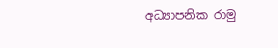අධ්‍යාපනික රාමු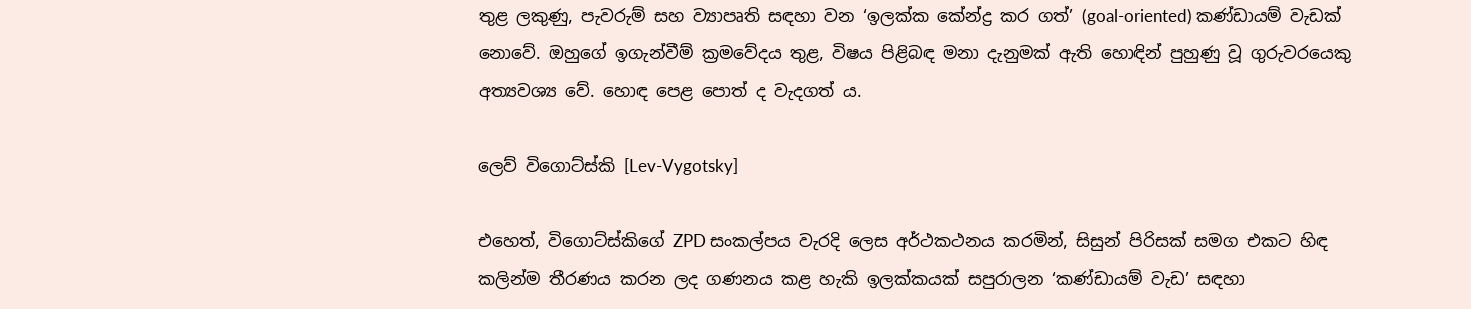තුළ ලකුණු, පැවරුම් සහ ව්‍යාපෘති සඳහා වන ‘ඉලක්ක කේන්ද්‍ර කර ගත්’ (goal-oriented) කණ්ඩායම් වැඩක් නොවේ. ඔහුගේ ඉගැන්වීම් ක්‍රමවේදය තුළ, විෂය පිළිබඳ මනා දැනුමක් ඇති හොඳින් පුහුණු වූ ගුරුවරයෙකු අත්‍යවශ්‍ය වේ. හොඳ පෙළ පොත් ද වැදගත් ය.

ලෙව් විගොට්ස්කි [Lev-Vygotsky]

එහෙත්, විගොට්ස්කිගේ ZPD සංකල්පය වැරදි ලෙස අර්ථකථනය කරමින්, සිසුන් පිරිසක් සමග එකට හිඳ කලින්ම තීරණය කරන ලද ගණනය කළ හැකි ඉලක්කයක් සපුරාලන ‘කණ්ඩායම් වැඩ’ සඳහා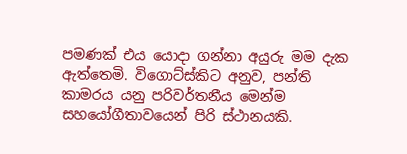පමණක් එය යොදා ගන්නා අයුරු මම දැක ඇත්තෙමි. විගොට්ස්කිට අනුව, පන්ති කාමරය යනු පරිවර්තනීය මෙන්ම සහයෝගීතාවයෙන් පිරි ස්ථානයකි.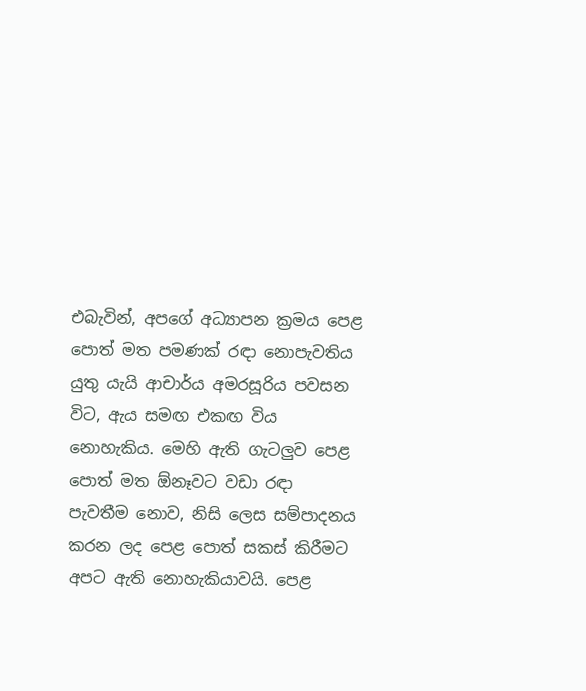එබැවින්, අපගේ අධ්‍යාපන ක්‍රමය පෙළ පොත් මත පමණක් රඳා නොපැවතිය යුතු යැයි ආචාර්ය අමරසූරිය පවසන විට, ඇය සමඟ එකඟ විය නොහැකිය. මෙහි ඇති ගැටලුව පෙළ පොත් මත ඕනෑවට වඩා රඳා පැවතීම නොව, නිසි ලෙස සම්පාදනය කරන ලද පෙළ පොත් සකස් කිරීමට අපට ඇති නොහැකියාවයි. පෙළ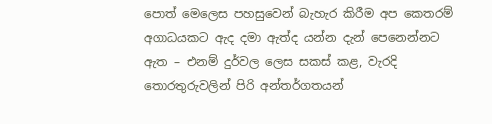පොත් මෙලෙස පහසුවෙන් බැහැර කිරීම අප කෙතරම් අගාධයකට ඇද දමා ඇත්ද යන්න දැන් පෙනෙන්නට ඇත – එනම් දුර්වල ලෙස සකස් කළ, වැරදි තොරතුරුවලින් පිරි අන්තර්ගතයන්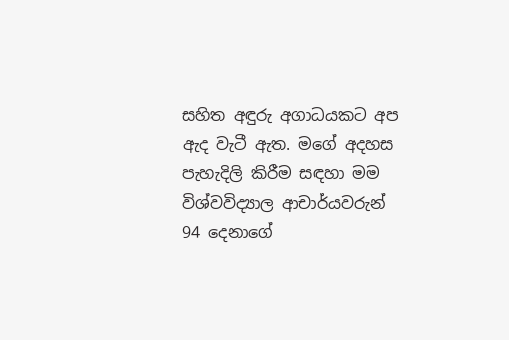සහිත අඳුරු අගාධයකට අප ඇද වැටී ඇත. මගේ අදහස පැහැදිලි කිරීම සඳහා මම විශ්වවිද්‍යාල ආචාර්යවරුන් 94 දෙනාගේ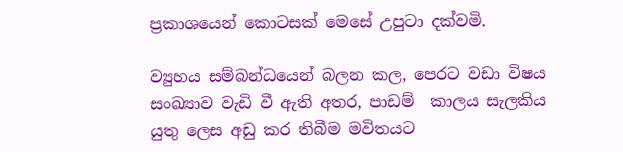ප්‍රකාශයෙන් කොටසක් මෙසේ උපුටා දක්වමි.

ව්‍යුහය සම්බන්ධයෙන් බලන කල, පෙරට වඩා විෂය සංඛ්‍යාව වැඩි වී ඇති අතර, පාඩම්  කාලය සැලකිය යුතු ලෙස අඩු කර තිබීම මවිතයට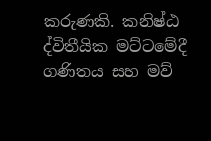කරුණකි. කනිෂ්ඨ ද්විතීයික මට්ටමේදී ගණිතය සහ මව්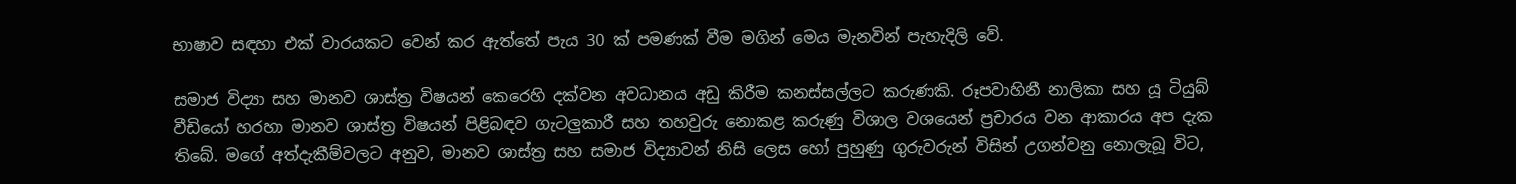භාෂාව සඳහා එක් වාරයකට වෙන් කර ඇත්තේ පැය 30 ක් පමණක් වීම මගින් මෙය මැනවින් පැහැදිලි වේ.

සමාජ විද්‍යා සහ මානව ශාස්ත්‍ර විෂයන් කෙරෙහි දක්වන අවධානය අඩු කිරීම කනස්සල්ලට කරුණකි. රූපවාහිනී නාලිකා සහ යූ ටියුබ් වීඩියෝ හරහා මානව ශාස්ත්‍ර විෂයන් පිළිබඳව ගැටලුකාරී සහ තහවුරු නොකළ කරුණු විශාල වශයෙන් ප්‍රචාරය වන ආකාරය අප දැක තිබේ. මගේ අත්දැකීම්වලට අනුව, මානව ශාස්ත්‍ර සහ සමාජ විද්‍යාවන් නිසි ලෙස හෝ පුහුණු ගුරුවරුන් විසින් උගන්වනු නොලැබූ විට,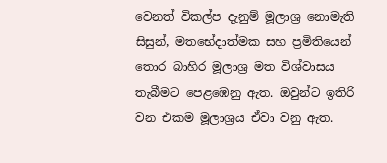වෙනත් විකල්ප දැනුම් මූලාශ්‍ර නොමැති සිසුන්, මතභේදාත්මක සහ ප්‍රමිතියෙන් තොර බාහිර මූලාශ්‍ර මත විශ්වාසය තැබීමට පෙළඹෙනු ඇත. ඔවුන්ට ඉතිරි වන එකම මූලාශ්‍රය ඒවා වනු ඇත.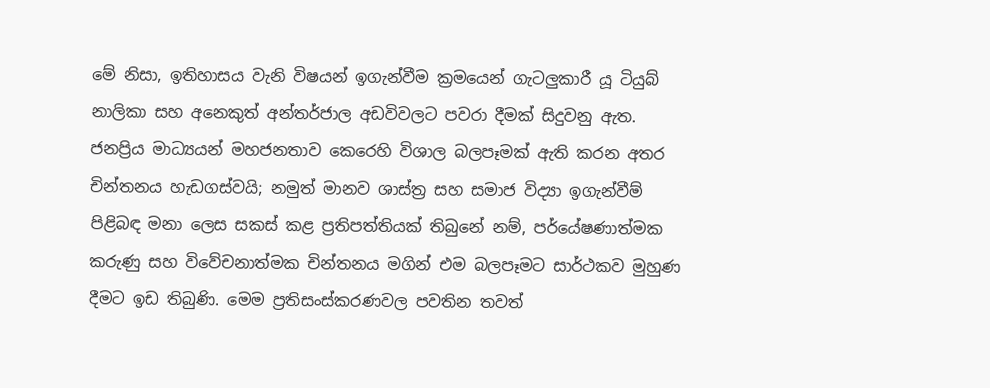මේ නිසා, ඉතිහාසය වැනි විෂයන් ඉගැන්වීම ක්‍රමයෙන් ගැටලුකාරී යූ ටියුබ් නාලිකා සහ අනෙකුත් අන්තර්ජාල අඩවිවලට පවරා දීමක් සිදුවනු ඇත. ජනප්‍රිය මාධ්‍යයන් මහජනතාව කෙරෙහි විශාල බලපෑමක් ඇති කරන අතර චින්තනය හැඩගස්වයි; නමුත් මානව ශාස්ත්‍ර සහ සමාජ විද්‍යා ඉගැන්වීම් පිළිබඳ මනා ලෙස සකස් කළ ප්‍රතිපත්තියක් තිබුනේ නම්, පර්යේෂණාත්මක කරුණු සහ විවේචනාත්මක චින්තනය මගින් එම බලපෑමට සාර්ථකව මුහුණ දීමට ඉඩ තිබුණි. මෙම ප්‍රතිසංස්කරණවල පවතින තවත්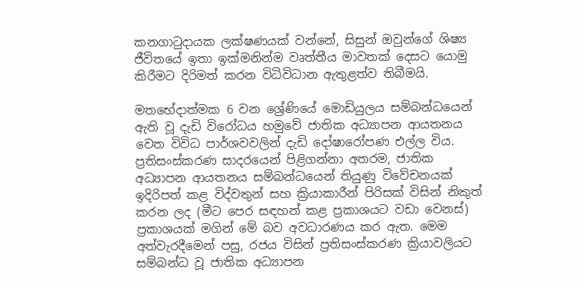කනගාටුදායක ලක්ෂණයක් වන්නේ, සිසුන් ඔවුන්ගේ ශිෂ්‍ය ජීවිතයේ ඉතා ඉක්මනින්ම වෘත්තීය මාවතක් දෙසට යොමු කිරීමට දිරිමත් කරන විධිවිධාන ඇතුළත්ව තිබීමයි.

මතභේදාත්මක 6 වන ශ්‍රේණියේ මොඩියුලය සම්බන්ධයෙන් ඇති වූ දැඩි විරෝධය හමුවේ ජාතික අධ්‍යාපන ආයතනය වෙත විවිධ පාර්ශවවලින් දැඩි දෝෂාරෝපණ එල්ල විය. ප්‍රතිසංස්කරණ සාදරයෙන් පිළිගන්නා අතරම, ජාතික අධ්‍යාපන ආයතනය සම්බන්ධයෙන් තියුණු විවේචනයක් ඉදිරිපත් කළ විද්වතුන් සහ ක්‍රියාකාරීන් පිරිසක් විසින් නිකුත් කරන ලද (මීට පෙර සඳහන් කළ ප්‍රකාශයට වඩා වෙනස්) ප්‍රකාශයක් මගින් මේ බව අවධාරණය කර ඇත. මෙම අත්වැරදීමෙන් පසු, රජය විසින් ප්‍රතිසංස්කරණ ක්‍රියාවලියට සම්බන්ධ වූ ජාතික අධ්‍යාපන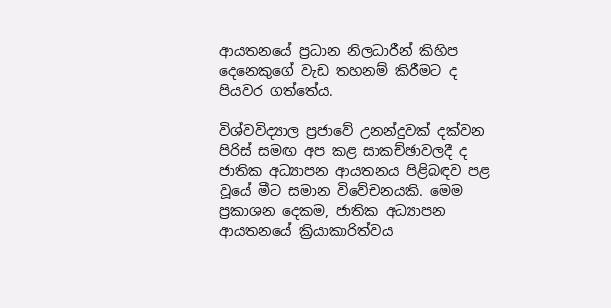ආයතනයේ ප්‍රධාන නිලධාරීන් කිහිප දෙනෙකුගේ වැඩ තහනම් කිරීමට ද පියවර ගත්තේය.

විශ්වවිද්‍යාල ප්‍රජාවේ උනන්දුවක් දක්වන පිරිස් සමඟ අප කළ සාකච්ඡාවලදී ද ජාතික අධ්‍යාපන ආයතනය පිළිබඳව පළ වූයේ මීට සමාන විවේචනයකි. මෙම ප්‍රකාශන දෙකම, ජාතික අධ්‍යාපන ආයතනයේ ක්‍රියාකාරිත්වය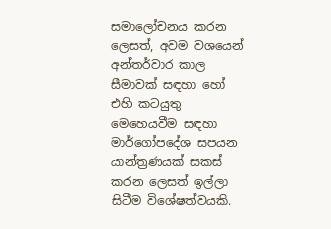සමාලෝචනය කරන ලෙසත්, අවම වශයෙන් අන්තර්වාර කාල සීමාවක් සඳහා හෝ එහි කටයුතු මෙහෙයවීම සඳහා මාර්ගෝපදේශ සපයන යාන්ත්‍රණයක් සකස් කරන ලෙසත් ඉල්ලා සිටීම විශේෂත්වයකි.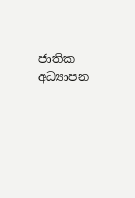ජාතික අධ්‍යාපන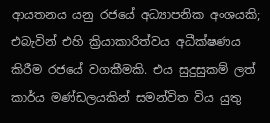ආයතනය යනු රජයේ අධ්‍යාපනික අංශයකි; එබැවින් එහි ක්‍රියාකාරිත්වය අධීක්ෂණය කිරීම රජයේ වගකීමකි. එය සුදුසුකම් ලත් කාර්ය මණ්ඩලයකින් සමන්විත විය යුතු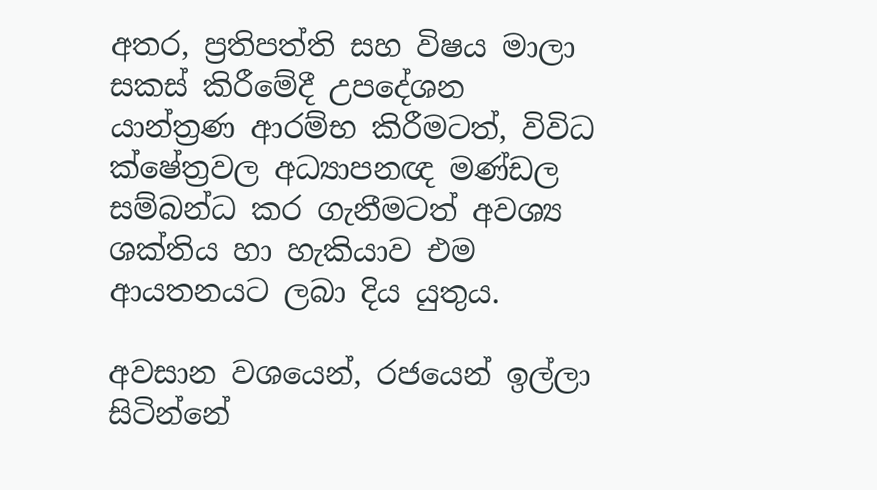අතර, ප්‍රතිපත්ති සහ විෂය මාලා සකස් කිරීමේදී උපදේශන යාන්ත්‍රණ ආරම්භ කිරීමටත්, විවිධ ක්ෂේත්‍රවල අධ්‍යාපනඥ මණ්ඩල සම්බන්ධ කර ගැනීමටත් අවශ්‍ය ශක්තිය හා හැකියාව එම ආයතනයට ලබා දිය යුතුය.

අවසාන වශයෙන්, රජයෙන් ඉල්ලා සිටින්නේ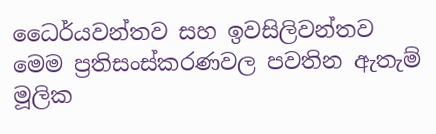ධෛර්යවන්තව සහ ඉවසිලිවන්තව මෙම ප්‍රතිසංස්කරණවල පවතින ඇතැම් මූලික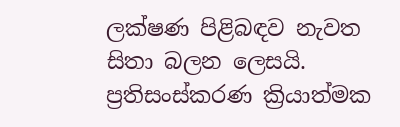ලක්ෂණ පිළිබඳව නැවත සිතා බලන ලෙසයි. ප්‍රතිසංස්කරණ ක්‍රියාත්මක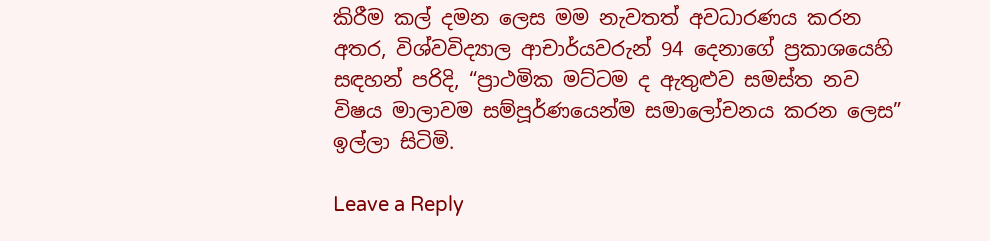කිරීම කල් දමන ලෙස මම නැවතත් අවධාරණය කරන අතර, විශ්වවිද්‍යාල ආචාර්යවරුන් 94 දෙනාගේ ප්‍රකාශයෙහි සඳහන් පරිදි, “ප්‍රාථමික මට්ටම ද ඇතුළුව සමස්ත නව විෂය මාලාවම සම්පූර්ණයෙන්ම සමාලෝචනය කරන ලෙස” ඉල්ලා සිටිමි.

Leave a Reply